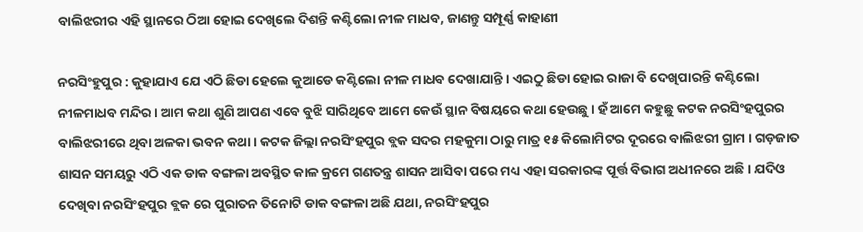ବାଲିଝରୀର ଏହି ସ୍ଥାନରେ ଠିଆ ହୋଇ ଦେଖିଲେ ଦିଶନ୍ତି କଣ୍ଟିଲୋ ନୀଳ ମାଧବ, ଜାଣନ୍ତୁ ସମ୍ପୂର୍ଣ୍ଣ କାହାଣୀ

ନରସିଂହୁପୁର : କୁହାଯାଏ ଯେ ଏଠି ଛିଡା ହେଲେ କୁଆଡେ କଣ୍ଟିଲୋ ନୀଳ ମାଧବ ଦେଖାଯାନ୍ତି । ଏଇଠୁ ଛିଡା ହୋଇ ରାଜା ବି ଦେଖିପାରନ୍ତି କଣ୍ଟିଲୋ ନୀଳମାଧବ ମନ୍ଦିର । ଆମ କଥା ଶୁଣି ଆପଣ ଏବେ ବୁଝି ସାରିଥିବେ ଆମେ କେଉଁ ସ୍ଥାନ ବିଷୟରେ କଥା ହେଉଛୁ । ହଁ ଆମେ କହୁଛୁ କଟକ ନରସିଂହପୁରର ବାଲିଝରୀରେ ଥିବା ଅଳକା ଭବନ କଥା । କଟକ ଜିଲ୍ଲା ନରସିଂହପୁର ବ୍ଲକ ସଦର ମହକୁମା ଠାରୁ ମାତ୍ର ୧୫ କିଲୋମିଟର ଦୂରରେ ବାଲିଝରୀ ଗ୍ରାମ । ଗଡ଼ଜାତ ଶାସନ ସମୟରୁ ଏଠି ଏକ ଡାକ ବଙ୍ଗଳା ଅବସ୍ଥିତ କାଳ କ୍ରମେ ଗଣତନ୍ତ୍ର ଶାସନ ଆସିବା ପରେ ମଧ୍ୟ ଏହା ସରକାରଙ୍କ ପୂର୍ତ୍ତ ବିଭାଗ ଅଧୀନରେ ଅଛି । ଯଦିଓ ଦେଖିବା ନରସିଂହପୁର ବ୍ଲକ ରେ ପୁରାତନ ତିନୋଟି ଡାକ ବଙ୍ଗଳା ଅଛି ଯଥା, ନରସିଂହପୁର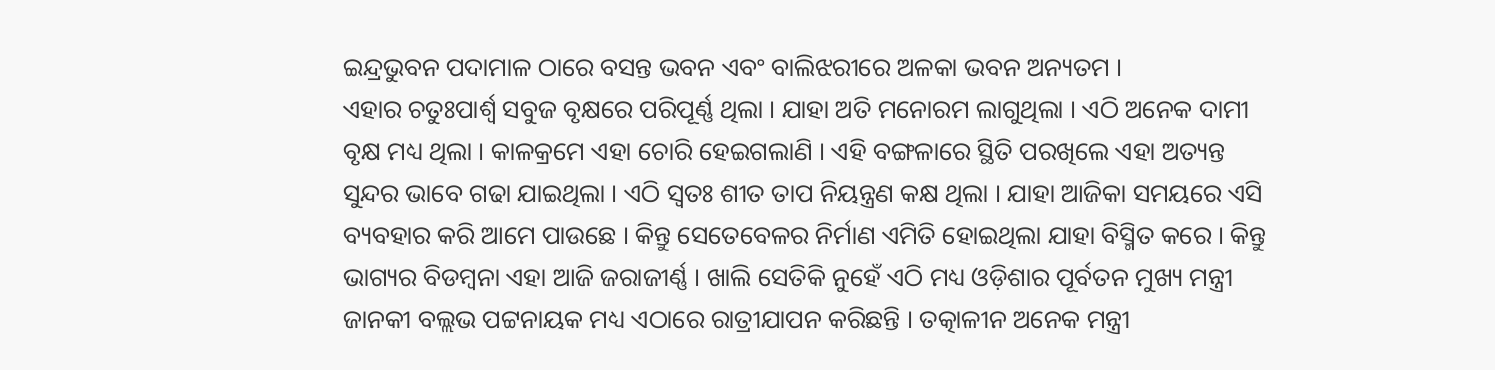ଇନ୍ଦ୍ରଭୁବନ ପଦାମାଳ ଠାରେ ବସନ୍ତ ଭବନ ଏବଂ ବାଲିଝରୀରେ ଅଳକା ଭବନ ଅନ୍ୟତମ ।
ଏହାର ଚତୁଃପାର୍ଶ୍ଵ ସବୁଜ ବୃକ୍ଷରେ ପରିପୂର୍ଣ୍ଣ ଥିଲା । ଯାହା ଅତି ମନୋରମ ଲାଗୁଥିଲା । ଏଠି ଅନେକ ଦାମୀ ବୃକ୍ଷ ମଧ୍ୟ ଥିଲା । କାଳକ୍ରମେ ଏହା ଚୋରି ହେଇଗଲାଣି । ଏହି ବଙ୍ଗଳାରେ ସ୍ଥିତି ପରଖିଲେ ଏହା ଅତ୍ୟନ୍ତ ସୁନ୍ଦର ଭାବେ ଗଢା ଯାଇଥିଲା । ଏଠି ସ୍ବତଃ ଶୀତ ତାପ ନିୟନ୍ତ୍ରଣ କକ୍ଷ ଥିଲା । ଯାହା ଆଜିକା ସମୟରେ ଏସି ବ୍ୟବହାର କରି ଆମେ ପାଉଛେ । କିନ୍ତୁ ସେତେବେଳର ନିର୍ମାଣ ଏମିତି ହୋଇଥିଲା ଯାହା ବିସ୍ମିତ କରେ । କିନ୍ତୁ ଭାଗ୍ୟର ବିଡମ୍ବନା ଏହା ଆଜି ଜରାଜୀର୍ଣ୍ଣ । ଖାଲି ସେତିକି ନୁହେଁ ଏଠି ମଧ୍ୟ ଓଡ଼ିଶାର ପୂର୍ବତନ ମୁଖ୍ୟ ମନ୍ତ୍ରୀ ଜାନକୀ ବଲ୍ଲଭ ପଟ୍ଟନାୟକ ମଧ୍ୟ ଏଠାରେ ରାତ୍ରୀଯାପନ କରିଛନ୍ତି । ତତ୍କାଳୀନ ଅନେକ ମନ୍ତ୍ରୀ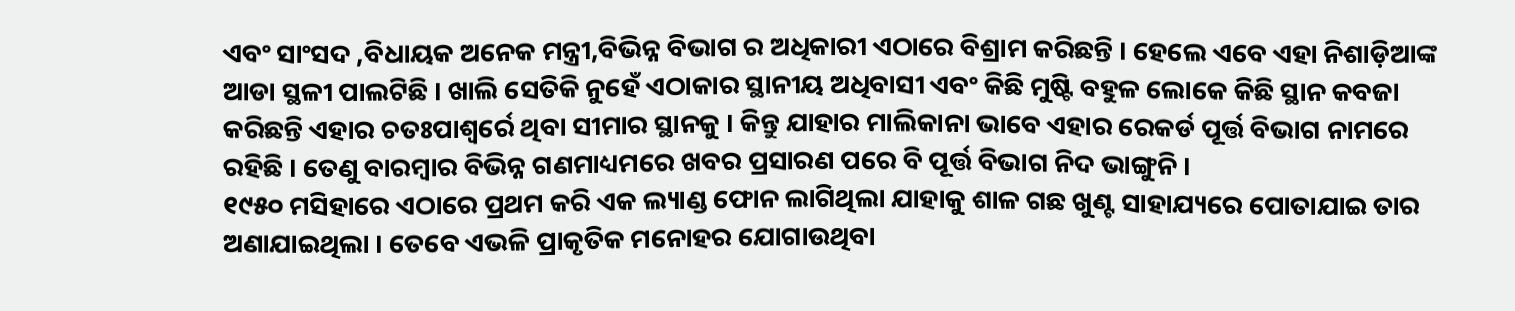ଏବଂ ସାଂସଦ ,ବିଧାୟକ ଅନେକ ମନ୍ତ୍ରୀ,ବିଭିନ୍ନ ବିଭାଗ ର ଅଧିକାରୀ ଏଠାରେ ବିଶ୍ରାମ କରିଛନ୍ତି । ହେଲେ ଏବେ ଏହା ନିଶାଡ଼ିଆଙ୍କ ଆଡା ସ୍ଥଳୀ ପାଲଟିଛି । ଖାଲି ସେତିକି ନୁହେଁ ଏଠାକାର ସ୍ଥାନୀୟ ଅଧିବାସୀ ଏବଂ କିଛି ମୁଷ୍ଟି ବହୁଳ ଲୋକେ କିଛି ସ୍ଥାନ କବଜା କରିଛନ୍ତି ଏହାର ଚତଃପାଶ୍ୱର୍ରେ ଥିବା ସୀମାର ସ୍ଥାନକୁ । କିନ୍ତୁ ଯାହାର ମାଲିକାନା ଭାବେ ଏହାର ରେକର୍ଡ ପୂର୍ତ୍ତ ବିଭାଗ ନାମରେ ରହିଛି । ତେଣୁ ବାରମ୍ବାର ବିଭିନ୍ନ ଗଣମାଧ୍ୟମରେ ଖବର ପ୍ରସାରଣ ପରେ ବି ପୂର୍ତ୍ତ ବିଭାଗ ନିଦ ଭାଙ୍ଗୁନି ।
୧୯୫୦ ମସିହାରେ ଏଠାରେ ପ୍ରଥମ କରି ଏକ ଲ୍ୟାଣ୍ଡ ଫୋନ ଲାଗିଥିଲା ଯାହାକୁ ଶାଳ ଗଛ ଖୁଣ୍ଟ ସାହାଯ୍ୟରେ ପୋତାଯାଇ ତାର ଅଣାଯାଇଥିଲା । ତେବେ ଏଭଳି ପ୍ରାକୃତିକ ମନୋହର ଯୋଗାଉଥିବା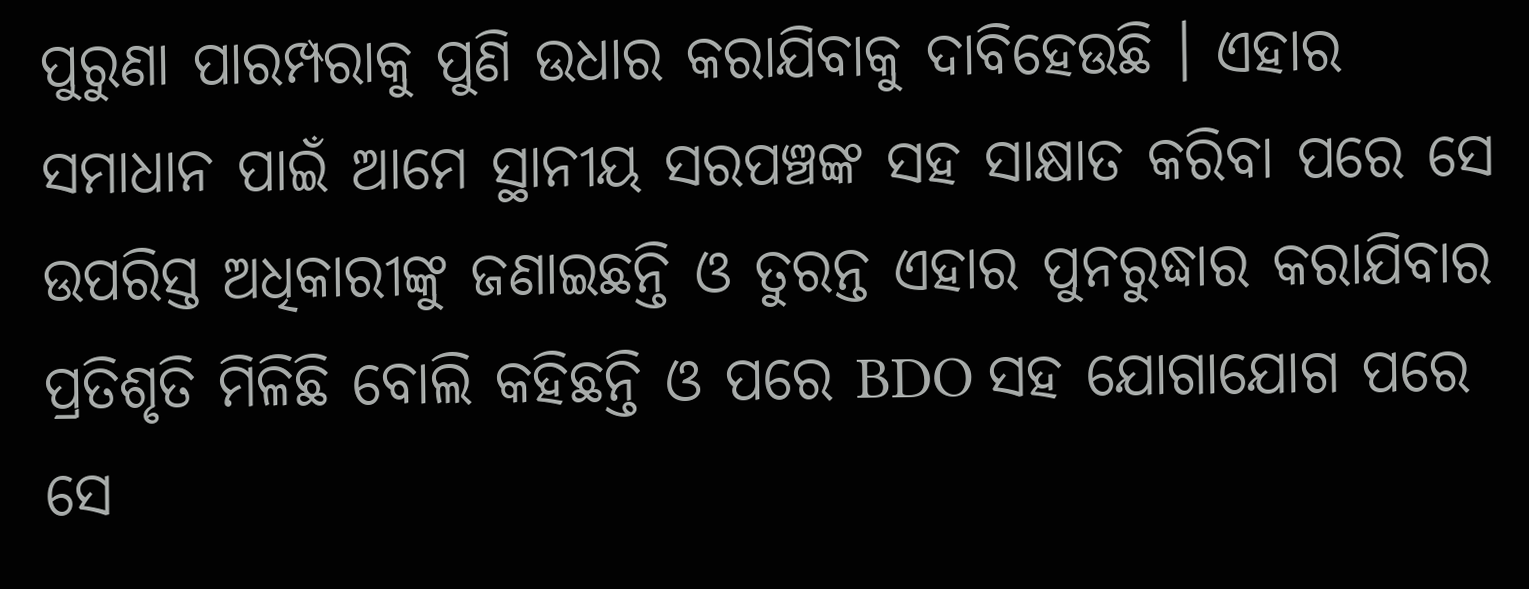ପୁରୁଣା ପାରମ୍ପରାକୁ ପୁଣି ଉଧାର କରାଯିବାକୁ ଦାବିହେଉଛି । ଏହାର ସମାଧାନ ପାଇଁ ଆମେ ସ୍ଥାନୀୟ ସରପଞ୍ଚଙ୍କ ସହ ସାକ୍ଷାତ କରିବା ପରେ ସେ ଉପରିସ୍ତ ଅଧିକାରୀଙ୍କୁ ଜଣାଇଛନ୍ତି ଓ ତୁରନ୍ତ ଏହାର ପୁନରୁଦ୍ଧାର କରାଯିବାର ପ୍ରତିଶୃତି ମିଳିଛି ବୋଲି କହିଛନ୍ତି ଓ ପରେ BDO ସହ ଯୋଗାଯୋଗ ପରେ ସେ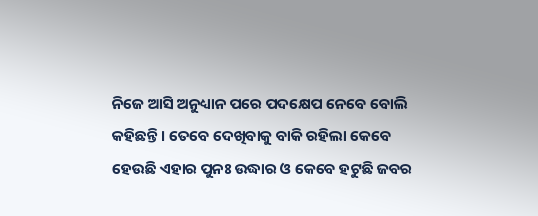ନିଜେ ଆସି ଅନୁଧ୍ୟାନ ପରେ ପଦକ୍ଷେପ ନେବେ ବୋଲି କହିଛନ୍ତି । ତେବେ ଦେଖିବାକୁ ବାକି ରହିଲା କେବେ ହେଉଛି ଏହାର ପୁନଃ ଉଦ୍ଧାର ଓ କେବେ ହଟୁଛି ଜବର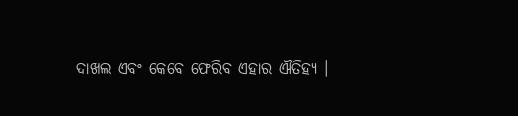ଦାଖଲ ଏବଂ କେବେ ଫେରିବ ଏହାର ଐତିହ୍ୟ ।